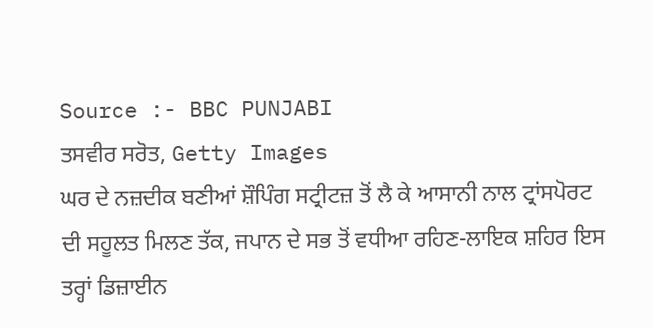Source :- BBC PUNJABI
ਤਸਵੀਰ ਸਰੋਤ, Getty Images
ਘਰ ਦੇ ਨਜ਼ਦੀਕ ਬਣੀਆਂ ਸ਼ੌਪਿੰਗ ਸਟ੍ਰੀਟਜ਼ ਤੋਂ ਲੈ ਕੇ ਆਸਾਨੀ ਨਾਲ ਟ੍ਰਾਂਸਪੋਰਟ ਦੀ ਸਹੂਲਤ ਮਿਲਣ ਤੱਕ, ਜਪਾਨ ਦੇ ਸਭ ਤੋਂ ਵਧੀਆ ਰਹਿਣ-ਲਾਇਕ ਸ਼ਹਿਰ ਇਸ ਤਰ੍ਹਾਂ ਡਿਜ਼ਾਈਨ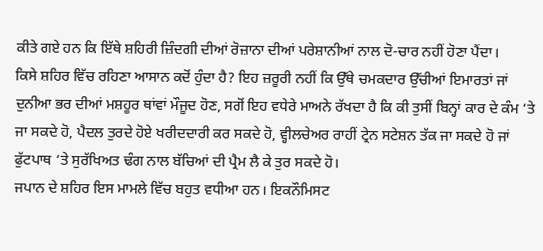ਕੀਤੇ ਗਏ ਹਨ ਕਿ ਇੱਥੇ ਸ਼ਹਿਰੀ ਜ਼ਿੰਦਗੀ ਦੀਆਂ ਰੋਜ਼ਾਨਾ ਦੀਆਂ ਪਰੇਸ਼ਾਨੀਆਂ ਨਾਲ ਦੋ-ਚਾਰ ਨਹੀਂ ਹੋਣਾ ਪੈਂਦਾ।
ਕਿਸੇ ਸ਼ਹਿਰ ਵਿੱਚ ਰਹਿਣਾ ਆਸਾਨ ਕਦੋਂ ਹੁੰਦਾ ਹੈ? ਇਹ ਜ਼ਰੂਰੀ ਨਹੀਂ ਕਿ ਉੱਥੇ ਚਮਕਦਾਰ ਉੱਚੀਆਂ ਇਮਾਰਤਾਂ ਜਾਂ ਦੁਨੀਆ ਭਰ ਦੀਆਂ ਮਸ਼ਹੂਰ ਥਾਂਵਾਂ ਮੌਜੂਦ ਹੋਣ, ਸਗੋਂ ਇਹ ਵਧੇਰੇ ਮਾਅਨੇ ਰੱਖਦਾ ਹੈ ਕਿ ਕੀ ਤੁਸੀਂ ਬਿਨ੍ਹਾਂ ਕਾਰ ਦੇ ਕੰਮ ‘ਤੇ ਜਾ ਸਕਦੇ ਹੋ, ਪੈਦਲ ਤੁਰਦੇ ਹੋਏ ਖਰੀਦਦਾਰੀ ਕਰ ਸਕਦੇ ਹੋ, ਵ੍ਹੀਲਚੇਅਰ ਰਾਹੀਂ ਟ੍ਰੇਨ ਸਟੇਸ਼ਨ ਤੱਕ ਜਾ ਸਕਦੇ ਹੋ ਜਾਂ ਫੁੱਟਪਾਥ ‘ਤੇ ਸੁਰੱਖਿਅਤ ਢੰਗ ਨਾਲ ਬੱਚਿਆਂ ਦੀ ਪ੍ਰੈਮ ਲੈ ਕੇ ਤੁਰ ਸਕਦੇ ਹੋ।
ਜਪਾਨ ਦੇ ਸ਼ਹਿਰ ਇਸ ਮਾਮਲੇ ਵਿੱਚ ਬਹੁਤ ਵਧੀਆ ਹਨ। ਇਕਨੌਮਿਸਟ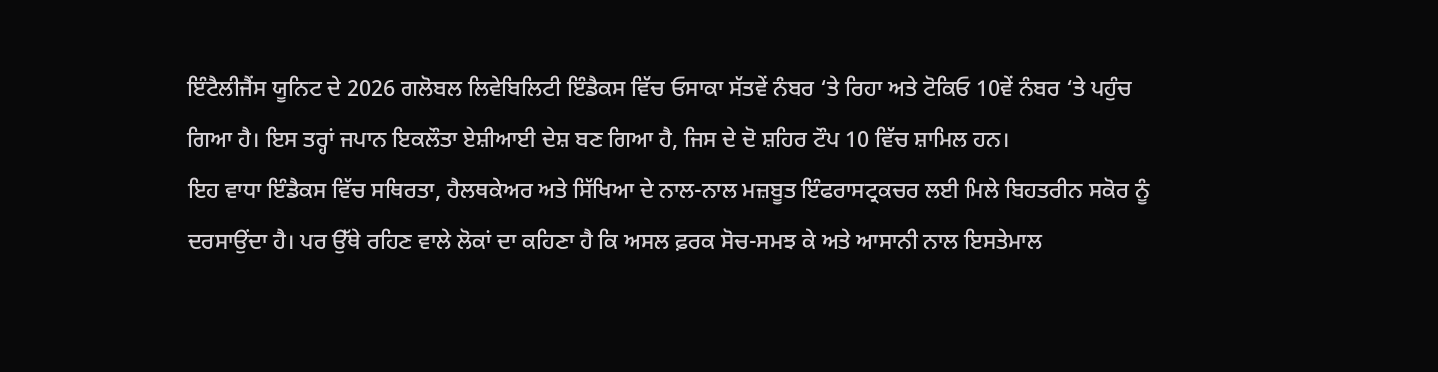ਇੰਟੈਲੀਜੈਂਸ ਯੂਨਿਟ ਦੇ 2026 ਗਲੋਬਲ ਲਿਵੇਬਿਲਿਟੀ ਇੰਡੈਕਸ ਵਿੱਚ ਓਸਾਕਾ ਸੱਤਵੇਂ ਨੰਬਰ ‘ਤੇ ਰਿਹਾ ਅਤੇ ਟੋਕਿਓ 10ਵੇਂ ਨੰਬਰ ‘ਤੇ ਪਹੁੰਚ ਗਿਆ ਹੈ। ਇਸ ਤਰ੍ਹਾਂ ਜਪਾਨ ਇਕਲੌਤਾ ਏਸ਼ੀਆਈ ਦੇਸ਼ ਬਣ ਗਿਆ ਹੈ, ਜਿਸ ਦੇ ਦੋ ਸ਼ਹਿਰ ਟੌਪ 10 ਵਿੱਚ ਸ਼ਾਮਿਲ ਹਨ।
ਇਹ ਵਾਧਾ ਇੰਡੈਕਸ ਵਿੱਚ ਸਥਿਰਤਾ, ਹੈਲਥਕੇਅਰ ਅਤੇ ਸਿੱਖਿਆ ਦੇ ਨਾਲ-ਨਾਲ ਮਜ਼ਬੂਤ ਇੰਫਰਾਸਟ੍ਰਕਚਰ ਲਈ ਮਿਲੇ ਬਿਹਤਰੀਨ ਸਕੋਰ ਨੂੰ ਦਰਸਾਉਂਦਾ ਹੈ। ਪਰ ਉੱਥੇ ਰਹਿਣ ਵਾਲੇ ਲੋਕਾਂ ਦਾ ਕਹਿਣਾ ਹੈ ਕਿ ਅਸਲ ਫ਼ਰਕ ਸੋਚ-ਸਮਝ ਕੇ ਅਤੇ ਆਸਾਨੀ ਨਾਲ ਇਸਤੇਮਾਲ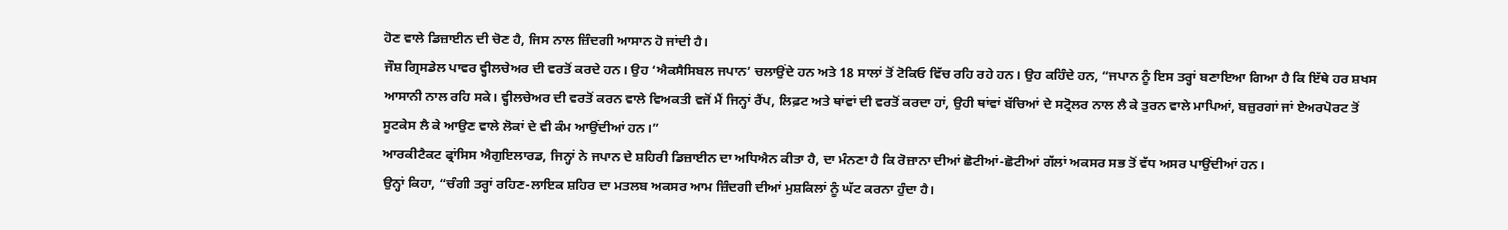ਹੋਣ ਵਾਲੇ ਡਿਜ਼ਾਈਨ ਦੀ ਚੋਣ ਹੈ, ਜਿਸ ਨਾਲ ਜ਼ਿੰਦਗੀ ਆਸਾਨ ਹੋ ਜਾਂਦੀ ਹੈ।
ਜੌਸ਼ ਗ੍ਰਿਸਡੇਲ ਪਾਵਰ ਵ੍ਹੀਲਚੇਅਰ ਦੀ ਵਰਤੋਂ ਕਰਦੇ ਹਨ। ਉਹ ‘ਐਕਸੈਸਿਬਲ ਜਪਾਨ’ ਚਲਾਉਂਦੇ ਹਨ ਅਤੇ 18 ਸਾਲਾਂ ਤੋਂ ਟੋਕਿਓ ਵਿੱਚ ਰਹਿ ਰਹੇ ਹਨ। ਉਹ ਕਹਿੰਦੇ ਹਨ, “ਜਪਾਨ ਨੂੰ ਇਸ ਤਰ੍ਹਾਂ ਬਣਾਇਆ ਗਿਆ ਹੈ ਕਿ ਇੱਥੇ ਹਰ ਸ਼ਖਸ ਆਸਾਨੀ ਨਾਲ ਰਹਿ ਸਕੇ। ਵ੍ਹੀਲਚੇਅਰ ਦੀ ਵਰਤੋਂ ਕਰਨ ਵਾਲੇ ਵਿਅਕਤੀ ਵਜੋਂ ਮੈਂ ਜਿਨ੍ਹਾਂ ਰੈਂਪ, ਲਿਫ਼ਟ ਅਤੇ ਥਾਂਵਾਂ ਦੀ ਵਰਤੋਂ ਕਰਦਾ ਹਾਂ, ਉਹੀ ਥਾਂਵਾਂ ਬੱਚਿਆਂ ਦੇ ਸਟ੍ਰੋਲਰ ਨਾਲ ਲੈ ਕੇ ਤੁਰਨ ਵਾਲੇ ਮਾਪਿਆਂ, ਬਜ਼ੁਰਗਾਂ ਜਾਂ ਏਅਰਪੋਰਟ ਤੋਂ ਸੂਟਕੇਸ ਲੈ ਕੇ ਆਉਣ ਵਾਲੇ ਲੋਕਾਂ ਦੇ ਵੀ ਕੰਮ ਆਉਂਦੀਆਂ ਹਨ।”
ਆਰਕੀਟੈਕਟ ਫ੍ਰਾਂਸਿਸ ਐਗੁਇਲਾਰਡ, ਜਿਨ੍ਹਾਂ ਨੇ ਜਪਾਨ ਦੇ ਸ਼ਹਿਰੀ ਡਿਜ਼ਾਈਨ ਦਾ ਅਧਿਐਨ ਕੀਤਾ ਹੈ, ਦਾ ਮੰਨਣਾ ਹੈ ਕਿ ਰੋਜ਼ਾਨਾ ਦੀਆਂ ਛੋਟੀਆਂ-ਛੋਟੀਆਂ ਗੱਲਾਂ ਅਕਸਰ ਸਭ ਤੋਂ ਵੱਧ ਅਸਰ ਪਾਉਂਦੀਆਂ ਹਨ।
ਉਨ੍ਹਾਂ ਕਿਹਾ, “ਚੰਗੀ ਤਰ੍ਹਾਂ ਰਹਿਣ-ਲਾਇਕ ਸ਼ਹਿਰ ਦਾ ਮਤਲਬ ਅਕਸਰ ਆਮ ਜ਼ਿੰਦਗੀ ਦੀਆਂ ਮੁਸ਼ਕਿਲਾਂ ਨੂੰ ਘੱਟ ਕਰਨਾ ਹੁੰਦਾ ਹੈ।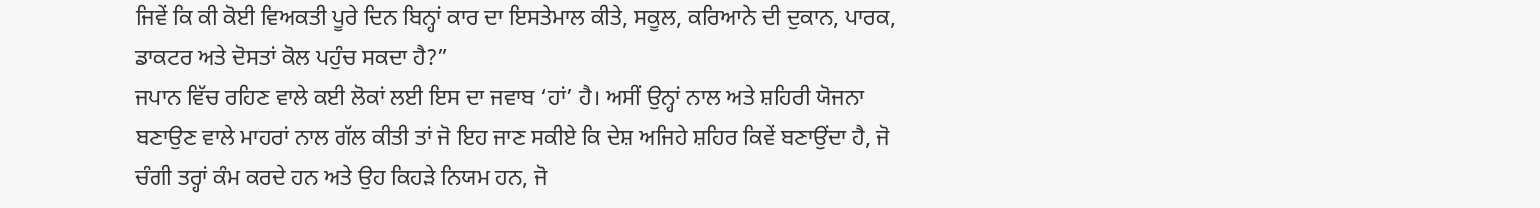ਜਿਵੇਂ ਕਿ ਕੀ ਕੋਈ ਵਿਅਕਤੀ ਪੂਰੇ ਦਿਨ ਬਿਨ੍ਹਾਂ ਕਾਰ ਦਾ ਇਸਤੇਮਾਲ ਕੀਤੇ, ਸਕੂਲ, ਕਰਿਆਨੇ ਦੀ ਦੁਕਾਨ, ਪਾਰਕ, ਡਾਕਟਰ ਅਤੇ ਦੋਸਤਾਂ ਕੋਲ ਪਹੁੰਚ ਸਕਦਾ ਹੈ?”
ਜਪਾਨ ਵਿੱਚ ਰਹਿਣ ਵਾਲੇ ਕਈ ਲੋਕਾਂ ਲਈ ਇਸ ਦਾ ਜਵਾਬ ‘ਹਾਂ’ ਹੈ। ਅਸੀਂ ਉਨ੍ਹਾਂ ਨਾਲ ਅਤੇ ਸ਼ਹਿਰੀ ਯੋਜਨਾ ਬਣਾਉਣ ਵਾਲੇ ਮਾਹਰਾਂ ਨਾਲ ਗੱਲ ਕੀਤੀ ਤਾਂ ਜੋ ਇਹ ਜਾਣ ਸਕੀਏ ਕਿ ਦੇਸ਼ ਅਜਿਹੇ ਸ਼ਹਿਰ ਕਿਵੇਂ ਬਣਾਉਂਦਾ ਹੈ, ਜੋ ਚੰਗੀ ਤਰ੍ਹਾਂ ਕੰਮ ਕਰਦੇ ਹਨ ਅਤੇ ਉਹ ਕਿਹੜੇ ਨਿਯਮ ਹਨ, ਜੋ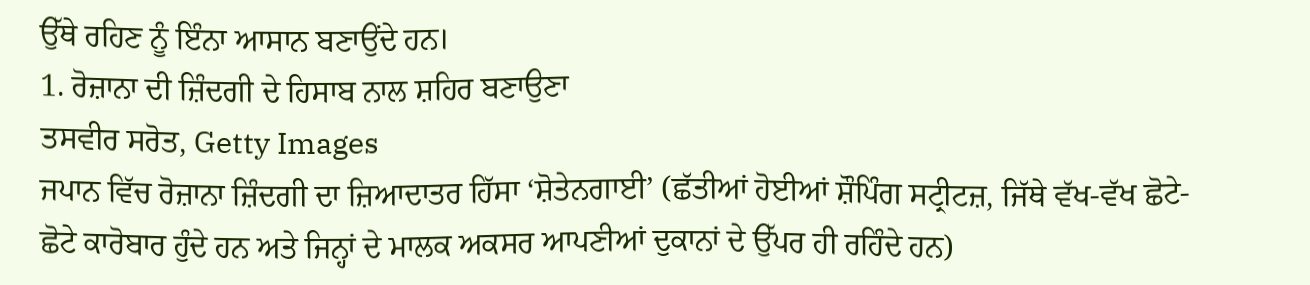ਉੱਥੇ ਰਹਿਣ ਨੂੰ ਇੰਨਾ ਆਸਾਨ ਬਣਾਉਂਦੇ ਹਨ।
1. ਰੋਜ਼ਾਨਾ ਦੀ ਜ਼ਿੰਦਗੀ ਦੇ ਹਿਸਾਬ ਨਾਲ ਸ਼ਹਿਰ ਬਣਾਉਣਾ
ਤਸਵੀਰ ਸਰੋਤ, Getty Images
ਜਪਾਨ ਵਿੱਚ ਰੋਜ਼ਾਨਾ ਜ਼ਿੰਦਗੀ ਦਾ ਜ਼ਿਆਦਾਤਰ ਹਿੱਸਾ ‘ਸ਼ੋਤੇਨਗਾਈ’ (ਛੱਤੀਆਂ ਹੋਈਆਂ ਸ਼ੌਪਿੰਗ ਸਟ੍ਰੀਟਜ਼, ਜਿੱਥੇ ਵੱਖ-ਵੱਖ ਛੋਟੇ-ਛੋਟੇ ਕਾਰੋਬਾਰ ਹੁੰਦੇ ਹਨ ਅਤੇ ਜਿਨ੍ਹਾਂ ਦੇ ਮਾਲਕ ਅਕਸਰ ਆਪਣੀਆਂ ਦੁਕਾਨਾਂ ਦੇ ਉੱਪਰ ਹੀ ਰਹਿੰਦੇ ਹਨ)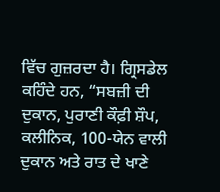ਵਿੱਚ ਗੁਜ਼ਰਦਾ ਹੈ। ਗ੍ਰਿਸਡੇਲ ਕਹਿੰਦੇ ਹਨ, “ਸਬਜ਼ੀ ਦੀ ਦੁਕਾਨ, ਪੁਰਾਣੀ ਕੌਫ਼ੀ ਸ਼ੌਪ, ਕਲੀਨਿਕ, 100-ਯੇਨ ਵਾਲੀ ਦੁਕਾਨ ਅਤੇ ਰਾਤ ਦੇ ਖਾਣੇ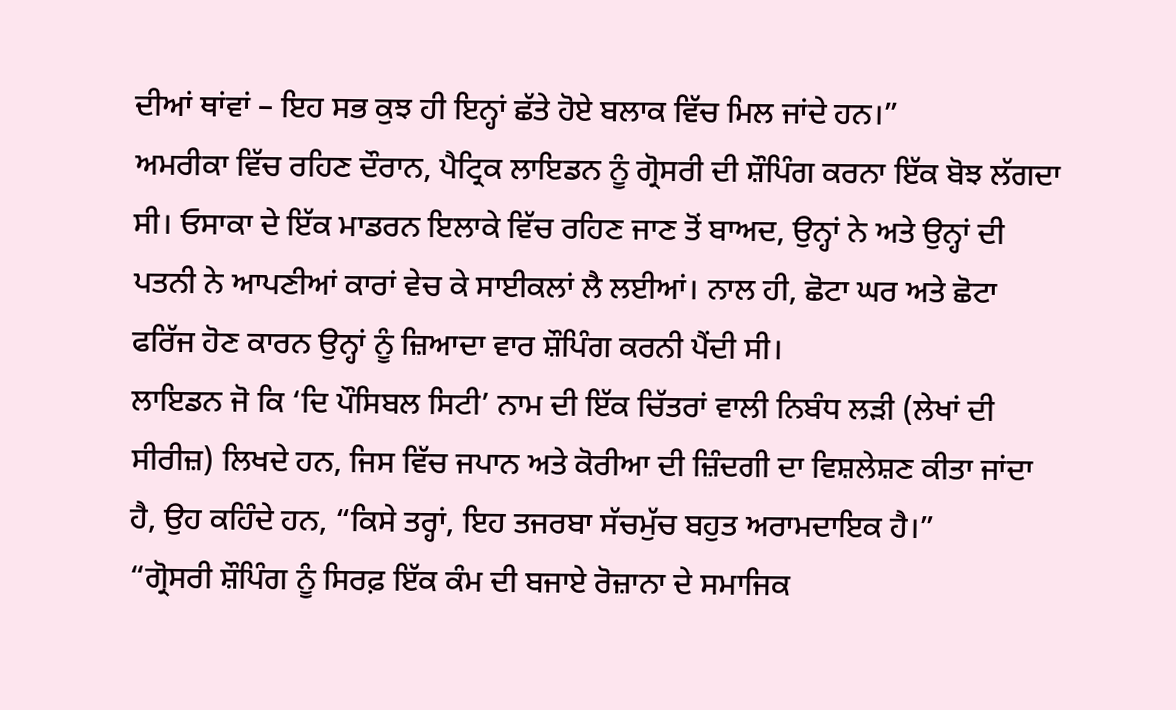ਦੀਆਂ ਥਾਂਵਾਂ – ਇਹ ਸਭ ਕੁਝ ਹੀ ਇਨ੍ਹਾਂ ਛੱਤੇ ਹੋਏ ਬਲਾਕ ਵਿੱਚ ਮਿਲ ਜਾਂਦੇ ਹਨ।”
ਅਮਰੀਕਾ ਵਿੱਚ ਰਹਿਣ ਦੌਰਾਨ, ਪੈਟ੍ਰਿਕ ਲਾਇਡਨ ਨੂੰ ਗ੍ਰੋਸਰੀ ਦੀ ਸ਼ੌਪਿੰਗ ਕਰਨਾ ਇੱਕ ਬੋਝ ਲੱਗਦਾ ਸੀ। ਓਸਾਕਾ ਦੇ ਇੱਕ ਮਾਡਰਨ ਇਲਾਕੇ ਵਿੱਚ ਰਹਿਣ ਜਾਣ ਤੋਂ ਬਾਅਦ, ਉਨ੍ਹਾਂ ਨੇ ਅਤੇ ਉਨ੍ਹਾਂ ਦੀ ਪਤਨੀ ਨੇ ਆਪਣੀਆਂ ਕਾਰਾਂ ਵੇਚ ਕੇ ਸਾਈਕਲਾਂ ਲੈ ਲਈਆਂ। ਨਾਲ ਹੀ, ਛੋਟਾ ਘਰ ਅਤੇ ਛੋਟਾ ਫਰਿੱਜ ਹੋਣ ਕਾਰਨ ਉਨ੍ਹਾਂ ਨੂੰ ਜ਼ਿਆਦਾ ਵਾਰ ਸ਼ੌਪਿੰਗ ਕਰਨੀ ਪੈਂਦੀ ਸੀ।
ਲਾਇਡਨ ਜੋ ਕਿ ‘ਦਿ ਪੌਸਿਬਲ ਸਿਟੀ’ ਨਾਮ ਦੀ ਇੱਕ ਚਿੱਤਰਾਂ ਵਾਲੀ ਨਿਬੰਧ ਲੜੀ (ਲੇਖਾਂ ਦੀ ਸੀਰੀਜ਼) ਲਿਖਦੇ ਹਨ, ਜਿਸ ਵਿੱਚ ਜਪਾਨ ਅਤੇ ਕੋਰੀਆ ਦੀ ਜ਼ਿੰਦਗੀ ਦਾ ਵਿਸ਼ਲੇਸ਼ਣ ਕੀਤਾ ਜਾਂਦਾ ਹੈ, ਉਹ ਕਹਿੰਦੇ ਹਨ, “ਕਿਸੇ ਤਰ੍ਹਾਂ, ਇਹ ਤਜਰਬਾ ਸੱਚਮੁੱਚ ਬਹੁਤ ਅਰਾਮਦਾਇਕ ਹੈ।”
“ਗ੍ਰੋਸਰੀ ਸ਼ੌਪਿੰਗ ਨੂੰ ਸਿਰਫ਼ ਇੱਕ ਕੰਮ ਦੀ ਬਜਾਏ ਰੋਜ਼ਾਨਾ ਦੇ ਸਮਾਜਿਕ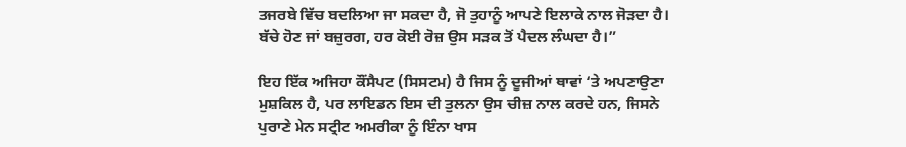ਤਜਰਬੇ ਵਿੱਚ ਬਦਲਿਆ ਜਾ ਸਕਦਾ ਹੈ, ਜੋ ਤੁਹਾਨੂੰ ਆਪਣੇ ਇਲਾਕੇ ਨਾਲ ਜੋੜਦਾ ਹੈ। ਬੱਚੇ ਹੋਣ ਜਾਂ ਬਜ਼ੁਰਗ, ਹਰ ਕੋਈ ਰੋਜ਼ ਉਸ ਸੜਕ ਤੋਂ ਪੈਦਲ ਲੰਘਦਾ ਹੈ।”

ਇਹ ਇੱਕ ਅਜਿਹਾ ਕੌਂਸੈਪਟ (ਸਿਸਟਮ) ਹੈ ਜਿਸ ਨੂੰ ਦੂਜੀਆਂ ਥਾਵਾਂ ‘ਤੇ ਅਪਣਾਉਣਾ ਮੁਸ਼ਕਿਲ ਹੈ, ਪਰ ਲਾਇਡਨ ਇਸ ਦੀ ਤੁਲਨਾ ਉਸ ਚੀਜ਼ ਨਾਲ ਕਰਦੇ ਹਨ, ਜਿਸਨੇ ਪੁਰਾਣੇ ਮੇਨ ਸਟ੍ਰੀਟ ਅਮਰੀਕਾ ਨੂੰ ਇੰਨਾ ਖਾਸ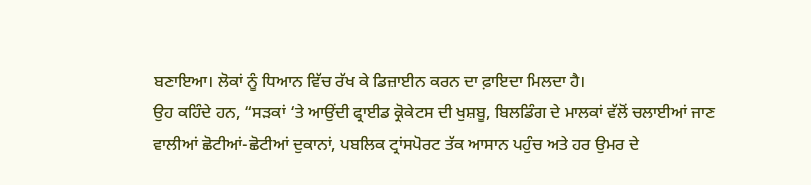ਬਣਾਇਆ। ਲੋਕਾਂ ਨੂੰ ਧਿਆਨ ਵਿੱਚ ਰੱਖ ਕੇ ਡਿਜ਼ਾਈਨ ਕਰਨ ਦਾ ਫ਼ਾਇਦਾ ਮਿਲਦਾ ਹੈ।
ਉਹ ਕਹਿੰਦੇ ਹਨ, “ਸੜਕਾਂ ‘ਤੇ ਆਉਂਦੀ ਫ੍ਰਾਈਡ ਕ੍ਰੋਕੇਟਸ ਦੀ ਖੁਸ਼ਬੂ, ਬਿਲਡਿੰਗ ਦੇ ਮਾਲਕਾਂ ਵੱਲੋਂ ਚਲਾਈਆਂ ਜਾਣ ਵਾਲੀਆਂ ਛੋਟੀਆਂ-ਛੋਟੀਆਂ ਦੁਕਾਨਾਂ, ਪਬਲਿਕ ਟ੍ਰਾਂਸਪੋਰਟ ਤੱਕ ਆਸਾਨ ਪਹੁੰਚ ਅਤੇ ਹਰ ਉਮਰ ਦੇ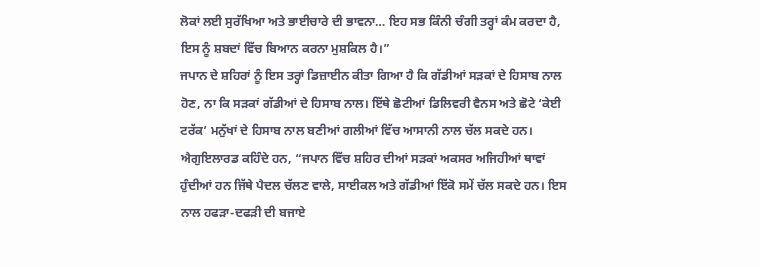ਲੋਕਾਂ ਲਈ ਸੁਰੱਖਿਆ ਅਤੇ ਭਾਈਚਾਰੇ ਦੀ ਭਾਵਨਾ… ਇਹ ਸਭ ਕਿੰਨੀ ਚੰਗੀ ਤਰ੍ਹਾਂ ਕੰਮ ਕਰਦਾ ਹੈ, ਇਸ ਨੂੰ ਸ਼ਬਦਾਂ ਵਿੱਚ ਬਿਆਨ ਕਰਨਾ ਮੁਸ਼ਕਿਲ ਹੈ।”
ਜਪਾਨ ਦੇ ਸ਼ਹਿਰਾਂ ਨੂੰ ਇਸ ਤਰ੍ਹਾਂ ਡਿਜ਼ਾਈਨ ਕੀਤਾ ਗਿਆ ਹੈ ਕਿ ਗੱਡੀਆਂ ਸੜਕਾਂ ਦੇ ਹਿਸਾਬ ਨਾਲ ਹੋਣ, ਨਾ ਕਿ ਸੜਕਾਂ ਗੱਡੀਆਂ ਦੇ ਹਿਸਾਬ ਨਾਲ। ਇੱਥੇ ਛੋਟੀਆਂ ਡਿਲਿਵਰੀ ਵੈਨਸ ਅਤੇ ਛੋਟੇ ‘ਕੇਈ ਟਰੱਕ’ ਮਨੁੱਖਾਂ ਦੇ ਹਿਸਾਬ ਨਾਲ ਬਣੀਆਂ ਗਲੀਆਂ ਵਿੱਚ ਆਸਾਨੀ ਨਾਲ ਚੱਲ ਸਕਦੇ ਹਨ।
ਐਗੁਇਲਾਰਡ ਕਹਿੰਦੇ ਹਨ, “ਜਪਾਨ ਵਿੱਚ ਸ਼ਹਿਰ ਦੀਆਂ ਸੜਕਾਂ ਅਕਸਰ ਅਜਿਹੀਆਂ ਥਾਵਾਂ ਹੁੰਦੀਆਂ ਹਨ ਜਿੱਥੇ ਪੈਦਲ ਚੱਲਣ ਵਾਲੇ, ਸਾਈਕਲ ਅਤੇ ਗੱਡੀਆਂ ਇੱਕੋ ਸਮੇਂ ਚੱਲ ਸਕਦੇ ਹਨ। ਇਸ ਨਾਲ ਹਫੜਾ-ਦਫੜੀ ਦੀ ਬਜਾਏ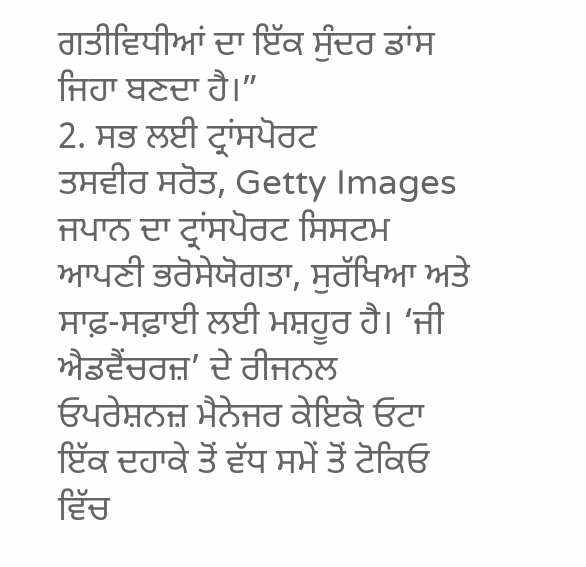ਗਤੀਵਿਧੀਆਂ ਦਾ ਇੱਕ ਸੁੰਦਰ ਡਾਂਸ ਜਿਹਾ ਬਣਦਾ ਹੈ।”
2. ਸਭ ਲਈ ਟ੍ਰਾਂਸਪੋਰਟ
ਤਸਵੀਰ ਸਰੋਤ, Getty Images
ਜਪਾਨ ਦਾ ਟ੍ਰਾਂਸਪੋਰਟ ਸਿਸਟਮ ਆਪਣੀ ਭਰੋਸੇਯੋਗਤਾ, ਸੁਰੱਖਿਆ ਅਤੇ ਸਾਫ਼-ਸਫ਼ਾਈ ਲਈ ਮਸ਼ਹੂਰ ਹੈ। ‘ਜੀ ਐਡਵੈਂਚਰਜ਼’ ਦੇ ਰੀਜਨਲ ਓਪਰੇਸ਼ਨਜ਼ ਮੈਨੇਜਰ ਕੇਇਕੋ ਓਟਾ ਇੱਕ ਦਹਾਕੇ ਤੋਂ ਵੱਧ ਸਮੇਂ ਤੋਂ ਟੋਕਿਓ ਵਿੱਚ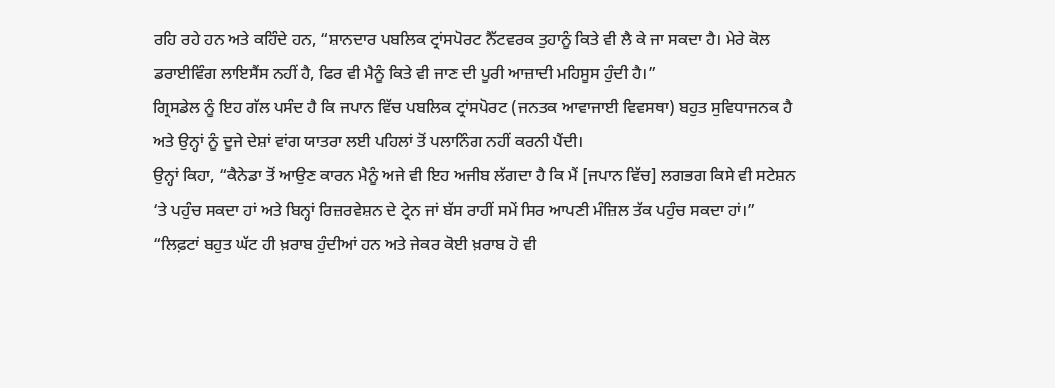ਰਹਿ ਰਹੇ ਹਨ ਅਤੇ ਕਹਿੰਦੇ ਹਨ, “ਸ਼ਾਨਦਾਰ ਪਬਲਿਕ ਟ੍ਰਾਂਸਪੋਰਟ ਨੈੱਟਵਰਕ ਤੁਹਾਨੂੰ ਕਿਤੇ ਵੀ ਲੈ ਕੇ ਜਾ ਸਕਦਾ ਹੈ। ਮੇਰੇ ਕੋਲ ਡਰਾਈਵਿੰਗ ਲਾਇਸੈਂਸ ਨਹੀਂ ਹੈ, ਫਿਰ ਵੀ ਮੈਨੂੰ ਕਿਤੇ ਵੀ ਜਾਣ ਦੀ ਪੂਰੀ ਆਜ਼ਾਦੀ ਮਹਿਸੂਸ ਹੁੰਦੀ ਹੈ।”
ਗ੍ਰਿਸਡੇਲ ਨੂੰ ਇਹ ਗੱਲ ਪਸੰਦ ਹੈ ਕਿ ਜਪਾਨ ਵਿੱਚ ਪਬਲਿਕ ਟ੍ਰਾਂਸਪੋਰਟ (ਜਨਤਕ ਆਵਾਜਾਈ ਵਿਵਸਥਾ) ਬਹੁਤ ਸੁਵਿਧਾਜਨਕ ਹੈ ਅਤੇ ਉਨ੍ਹਾਂ ਨੂੰ ਦੂਜੇ ਦੇਸ਼ਾਂ ਵਾਂਗ ਯਾਤਰਾ ਲਈ ਪਹਿਲਾਂ ਤੋਂ ਪਲਾਨਿੰਗ ਨਹੀਂ ਕਰਨੀ ਪੈਂਦੀ।
ਉਨ੍ਹਾਂ ਕਿਹਾ, “ਕੈਨੇਡਾ ਤੋਂ ਆਉਣ ਕਾਰਨ ਮੈਨੂੰ ਅਜੇ ਵੀ ਇਹ ਅਜੀਬ ਲੱਗਦਾ ਹੈ ਕਿ ਮੈਂ [ਜਪਾਨ ਵਿੱਚ] ਲਗਭਗ ਕਿਸੇ ਵੀ ਸਟੇਸ਼ਨ ‘ਤੇ ਪਹੁੰਚ ਸਕਦਾ ਹਾਂ ਅਤੇ ਬਿਨ੍ਹਾਂ ਰਿਜ਼ਰਵੇਸ਼ਨ ਦੇ ਟ੍ਰੇਨ ਜਾਂ ਬੱਸ ਰਾਹੀਂ ਸਮੇਂ ਸਿਰ ਆਪਣੀ ਮੰਜ਼ਿਲ ਤੱਕ ਪਹੁੰਚ ਸਕਦਾ ਹਾਂ।”
“ਲਿਫ਼ਟਾਂ ਬਹੁਤ ਘੱਟ ਹੀ ਖ਼ਰਾਬ ਹੁੰਦੀਆਂ ਹਨ ਅਤੇ ਜੇਕਰ ਕੋਈ ਖ਼ਰਾਬ ਹੋ ਵੀ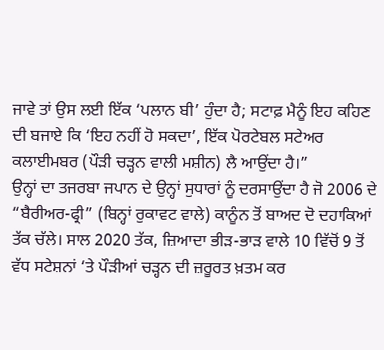ਜਾਵੇ ਤਾਂ ਉਸ ਲਈ ਇੱਕ ‘ਪਲਾਨ ਬੀ’ ਹੁੰਦਾ ਹੈ; ਸਟਾਫ਼ ਮੈਨੂੰ ਇਹ ਕਹਿਣ ਦੀ ਬਜਾਏ ਕਿ ‘ਇਹ ਨਹੀਂ ਹੋ ਸਕਦਾ’, ਇੱਕ ਪੋਰਟੇਬਲ ਸਟੇਅਰ ਕਲਾਈਮਬਰ (ਪੌੜੀ ਚੜ੍ਹਨ ਵਾਲੀ ਮਸ਼ੀਨ) ਲੈ ਆਉਂਦਾ ਹੈ।”
ਉਨ੍ਹਾਂ ਦਾ ਤਜਰਬਾ ਜਪਾਨ ਦੇ ਉਨ੍ਹਾਂ ਸੁਧਾਰਾਂ ਨੂੰ ਦਰਸਾਉਂਦਾ ਹੈ ਜੋ 2006 ਦੇ “ਬੈਰੀਅਰ-ਫ੍ਰੀ” (ਬਿਨ੍ਹਾਂ ਰੁਕਾਵਟ ਵਾਲੇ) ਕਾਨੂੰਨ ਤੋਂ ਬਾਅਦ ਦੋ ਦਹਾਕਿਆਂ ਤੱਕ ਚੱਲੇ। ਸਾਲ 2020 ਤੱਕ, ਜ਼ਿਆਦਾ ਭੀੜ-ਭਾੜ ਵਾਲੇ 10 ਵਿੱਚੋਂ 9 ਤੋਂ ਵੱਧ ਸਟੇਸ਼ਨਾਂ ‘ਤੇ ਪੌੜੀਆਂ ਚੜ੍ਹਨ ਦੀ ਜ਼ਰੂਰਤ ਖ਼ਤਮ ਕਰ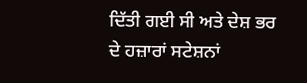ਦਿੱਤੀ ਗਈ ਸੀ ਅਤੇ ਦੇਸ਼ ਭਰ ਦੇ ਹਜ਼ਾਰਾਂ ਸਟੇਸ਼ਨਾਂ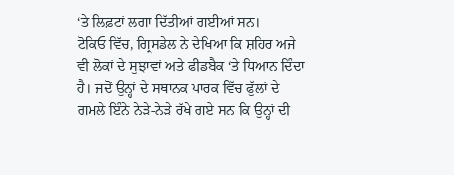‘ਤੇ ਲਿਫ਼ਟਾਂ ਲਗਾ ਦਿੱਤੀਆਂ ਗਈਆਂ ਸਨ।
ਟੋਕਿਓ ਵਿੱਚ, ਗ੍ਰਿਸਡੇਲ ਨੇ ਦੇਖਿਆ ਕਿ ਸ਼ਹਿਰ ਅਜੇ ਵੀ ਲੋਕਾਂ ਦੇ ਸੁਝਾਵਾਂ ਅਤੇ ਫੀਡਬੈਕ ‘ਤੇ ਧਿਆਨ ਦਿੰਦਾ ਹੈ। ਜਦੋਂ ਉਨ੍ਹਾਂ ਦੇ ਸਥਾਨਕ ਪਾਰਕ ਵਿੱਚ ਫੁੱਲਾਂ ਦੇ ਗਮਲੇ ਇੰਨੇ ਨੇੜੇ-ਨੇੜੇ ਰੱਖੇ ਗਏ ਸਨ ਕਿ ਉਨ੍ਹਾਂ ਦੀ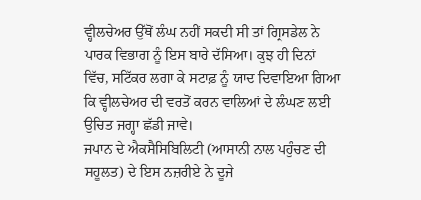ਵ੍ਹੀਲਚੇਅਰ ਉੱਥੋਂ ਲੰਘ ਨਹੀਂ ਸਕਦੀ ਸੀ ਤਾਂ ਗ੍ਰਿਸਡੇਲ ਨੇ ਪਾਰਕ ਵਿਭਾਗ ਨੂੰ ਇਸ ਬਾਰੇ ਦੱਸਿਆ। ਕੁਝ ਹੀ ਦਿਨਾਂ ਵਿੱਚ, ਸਟਿੱਕਰ ਲਗਾ ਕੇ ਸਟਾਫ਼ ਨੂੰ ਯਾਦ ਦਿਵਾਇਆ ਗਿਆ ਕਿ ਵ੍ਹੀਲਚੇਅਰ ਦੀ ਵਰਤੋਂ ਕਰਨ ਵਾਲਿਆਂ ਦੇ ਲੰਘਣ ਲਈ ਉਚਿਤ ਜਗ੍ਹਾ ਛੱਡੀ ਜਾਵੇ।
ਜਪਾਨ ਦੇ ਐਕਸੈਸਿਬਿਲਿਟੀ (ਆਸਾਨੀ ਨਾਲ ਪਹੁੰਚਣ ਦੀ ਸਹੂਲਤ) ਦੇ ਇਸ ਨਜ਼ਰੀਏ ਨੇ ਦੂਜੇ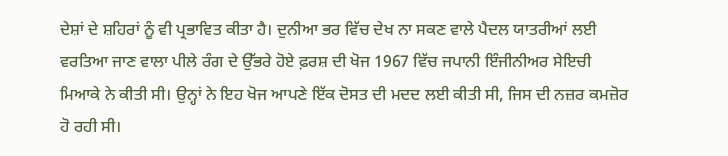ਦੇਸ਼ਾਂ ਦੇ ਸ਼ਹਿਰਾਂ ਨੂੰ ਵੀ ਪ੍ਰਭਾਵਿਤ ਕੀਤਾ ਹੈ। ਦੁਨੀਆ ਭਰ ਵਿੱਚ ਦੇਖ ਨਾ ਸਕਣ ਵਾਲੇ ਪੈਦਲ ਯਾਤਰੀਆਂ ਲਈ ਵਰਤਿਆ ਜਾਣ ਵਾਲਾ ਪੀਲੇ ਰੰਗ ਦੇ ਉੱਭਰੇ ਹੋਏ ਫ਼ਰਸ਼ ਦੀ ਖੋਜ 1967 ਵਿੱਚ ਜਪਾਨੀ ਇੰਜੀਨੀਅਰ ਸੇਇਚੀ ਮਿਆਕੇ ਨੇ ਕੀਤੀ ਸੀ। ਉਨ੍ਹਾਂ ਨੇ ਇਹ ਖੋਜ ਆਪਣੇ ਇੱਕ ਦੋਸਤ ਦੀ ਮਦਦ ਲਈ ਕੀਤੀ ਸੀ, ਜਿਸ ਦੀ ਨਜ਼ਰ ਕਮਜ਼ੋਰ ਹੋ ਰਹੀ ਸੀ।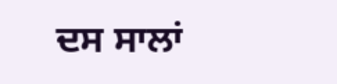ਦਸ ਸਾਲਾਂ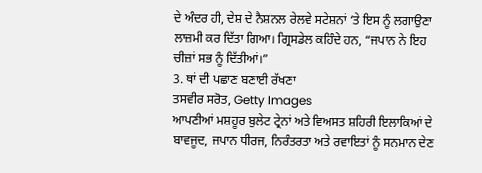ਦੇ ਅੰਦਰ ਹੀ, ਦੇਸ਼ ਦੇ ਨੈਸ਼ਨਲ ਰੇਲਵੇ ਸਟੇਸ਼ਨਾਂ ‘ਤੇ ਇਸ ਨੂੰ ਲਗਾਉਣਾ ਲਾਜ਼ਮੀ ਕਰ ਦਿੱਤਾ ਗਿਆ। ਗ੍ਰਿਸਡੇਲ ਕਹਿੰਦੇ ਹਨ, “ਜਪਾਨ ਨੇ ਇਹ ਚੀਜ਼ਾਂ ਸਭ ਨੂੰ ਦਿੱਤੀਆਂ।”
3. ਥਾਂ ਦੀ ਪਛਾਣ ਬਣਾਈ ਰੱਖਣਾ
ਤਸਵੀਰ ਸਰੋਤ, Getty Images
ਆਪਣੀਆਂ ਮਸ਼ਹੂਰ ਬੁਲੇਟ ਟ੍ਰੇਨਾਂ ਅਤੇ ਵਿਅਸਤ ਸ਼ਹਿਰੀ ਇਲਾਕਿਆਂ ਦੇ ਬਾਵਜੂਦ, ਜਪਾਨ ਧੀਰਜ, ਨਿਰੰਤਰਤਾ ਅਤੇ ਰਵਾਇਤਾਂ ਨੂੰ ਸਨਮਾਨ ਦੇਣ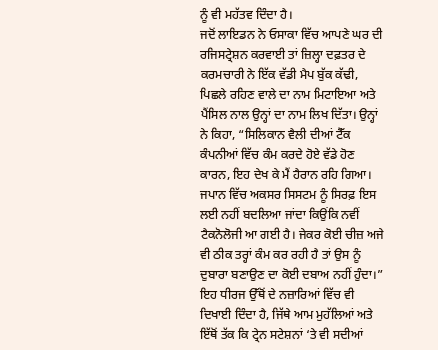ਨੂੰ ਵੀ ਮਹੱਤਵ ਦਿੰਦਾ ਹੈ।
ਜਦੋਂ ਲਾਇਡਨ ਨੇ ਓਸਾਕਾ ਵਿੱਚ ਆਪਣੇ ਘਰ ਦੀ ਰਜਿਸਟ੍ਰੇਸ਼ਨ ਕਰਵਾਈ ਤਾਂ ਜ਼ਿਲ੍ਹਾ ਦਫ਼ਤਰ ਦੇ ਕਰਮਚਾਰੀ ਨੇ ਇੱਕ ਵੱਡੀ ਮੈਪ ਬੁੱਕ ਕੱਢੀ, ਪਿਛਲੇ ਰਹਿਣ ਵਾਲੇ ਦਾ ਨਾਮ ਮਿਟਾਇਆ ਅਤੇ ਪੈਂਸਿਲ ਨਾਲ ਉਨ੍ਹਾਂ ਦਾ ਨਾਮ ਲਿਖ ਦਿੱਤਾ। ਉਨ੍ਹਾਂ ਨੇ ਕਿਹਾ, “ਸਿਲਿਕਾਨ ਵੈਲੀ ਦੀਆਂ ਟੈੱਕ ਕੰਪਨੀਆਂ ਵਿੱਚ ਕੰਮ ਕਰਦੇ ਹੋਏ ਵੱਡੇ ਹੋਣ ਕਾਰਨ, ਇਹ ਦੇਖ ਕੇ ਮੈਂ ਹੈਰਾਨ ਰਹਿ ਗਿਆ। ਜਪਾਨ ਵਿੱਚ ਅਕਸਰ ਸਿਸਟਮ ਨੂੰ ਸਿਰਫ਼ ਇਸ ਲਈ ਨਹੀਂ ਬਦਲਿਆ ਜਾਂਦਾ ਕਿਉਂਕਿ ਨਵੀਂ ਟੈਕਨੋਲੋਜੀ ਆ ਗਈ ਹੈ। ਜੇਕਰ ਕੋਈ ਚੀਜ਼ ਅਜੇ ਵੀ ਠੀਕ ਤਰ੍ਹਾਂ ਕੰਮ ਕਰ ਰਹੀ ਹੈ ਤਾਂ ਉਸ ਨੂੰ ਦੁਬਾਰਾ ਬਣਾਉਣ ਦਾ ਕੋਈ ਦਬਾਅ ਨਹੀਂ ਹੁੰਦਾ।”
ਇਹ ਧੀਰਜ ਉੱਥੋਂ ਦੇ ਨਜ਼ਾਰਿਆਂ ਵਿੱਚ ਵੀ ਦਿਖਾਈ ਦਿੰਦਾ ਹੈ, ਜਿੱਥੇ ਆਮ ਮੁਹੱਲਿਆਂ ਅਤੇ ਇੱਥੋਂ ਤੱਕ ਕਿ ਟ੍ਰੇਨ ਸਟੇਸ਼ਨਾਂ ‘ਤੇ ਵੀ ਸਦੀਆਂ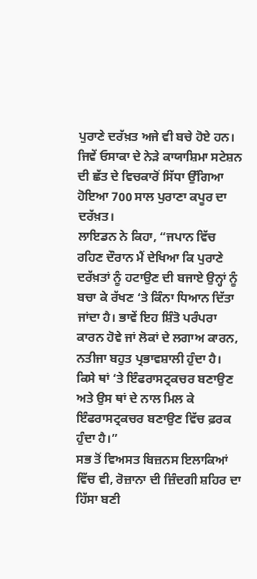ਪੁਰਾਣੇ ਦਰੱਖ਼ਤ ਅਜੇ ਵੀ ਬਚੇ ਹੋਏ ਹਨ। ਜਿਵੇਂ ਓਸਾਕਾ ਦੇ ਨੇੜੇ ਕਾਯਾਸ਼ਿਮਾ ਸਟੇਸ਼ਨ ਦੀ ਛੱਤ ਦੇ ਵਿਚਕਾਰੋਂ ਸਿੱਧਾ ਉੱਗਿਆ ਹੋਇਆ 700 ਸਾਲ ਪੁਰਾਣਾ ਕਪੂਰ ਦਾ ਦਰੱਖ਼ਤ।
ਲਾਇਡਨ ਨੇ ਕਿਹਾ, “ਜਪਾਨ ਵਿੱਚ ਰਹਿਣ ਦੌਰਾਨ ਮੈਂ ਦੇਖਿਆ ਕਿ ਪੁਰਾਣੇ ਦਰੱਖ਼ਤਾਂ ਨੂੰ ਹਟਾਉਣ ਦੀ ਬਜਾਏ ਉਨ੍ਹਾਂ ਨੂੰ ਬਚਾ ਕੇ ਰੱਖਣ ‘ਤੇ ਕਿੰਨਾ ਧਿਆਨ ਦਿੱਤਾ ਜਾਂਦਾ ਹੈ। ਭਾਵੇਂ ਇਹ ਸ਼ਿੰਤੋ ਪਰੰਪਰਾ ਕਾਰਨ ਹੋਵੇ ਜਾਂ ਲੋਕਾਂ ਦੇ ਲਗਾਅ ਕਾਰਨ, ਨਤੀਜਾ ਬਹੁਤ ਪ੍ਰਭਾਵਸ਼ਾਲੀ ਹੁੰਦਾ ਹੈ। ਕਿਸੇ ਥਾਂ ‘ਤੇ ਇੰਫਰਾਸਟ੍ਰਕਚਰ ਬਣਾਉਣ ਅਤੇ ਉਸ ਥਾਂ ਦੇ ਨਾਲ ਮਿਲ ਕੇ ਇੰਫਰਾਸਟ੍ਰਕਚਰ ਬਣਾਉਣ ਵਿੱਚ ਫ਼ਰਕ ਹੁੰਦਾ ਹੈ।”
ਸਭ ਤੋਂ ਵਿਅਸਤ ਬਿਜ਼ਨਸ ਇਲਾਕਿਆਂ ਵਿੱਚ ਵੀ, ਰੋਜ਼ਾਨਾ ਦੀ ਜ਼ਿੰਦਗੀ ਸ਼ਹਿਰ ਦਾ ਹਿੱਸਾ ਬਣੀ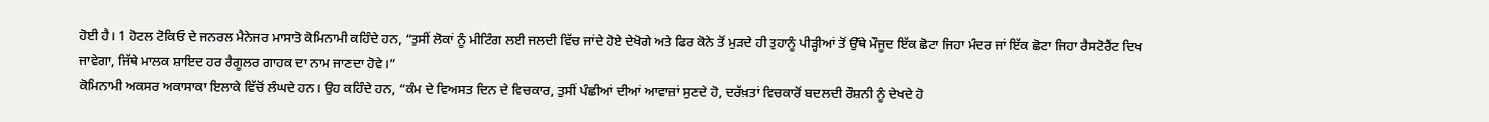ਹੋਈ ਹੈ। 1 ਹੋਟਲ ਟੋਕਿਓ ਦੇ ਜਨਰਲ ਮੈਨੇਜਰ ਮਾਸਾਤੋ ਕੋਮਿਨਾਮੀ ਕਹਿੰਦੇ ਹਨ, “ਤੁਸੀਂ ਲੋਕਾਂ ਨੂੰ ਮੀਟਿੰਗ ਲਈ ਜਲਦੀ ਵਿੱਚ ਜਾਂਦੇ ਹੋਏ ਦੇਖੋਗੇ ਅਤੇ ਫਿਰ ਕੋਨੇ ਤੋਂ ਮੁੜਦੇ ਹੀ ਤੁਹਾਨੂੰ ਪੀੜ੍ਹੀਆਂ ਤੋਂ ਉੱਥੇ ਮੌਜੂਦ ਇੱਕ ਛੋਟਾ ਜਿਹਾ ਮੰਦਰ ਜਾਂ ਇੱਕ ਛੋਟਾ ਜਿਹਾ ਰੈਸਟੋਰੈਂਟ ਦਿਖ ਜਾਵੇਗਾ, ਜਿੱਥੇ ਮਾਲਕ ਸ਼ਾਇਦ ਹਰ ਰੈਗੂਲਰ ਗਾਹਕ ਦਾ ਨਾਮ ਜਾਣਦਾ ਹੋਵੇ।”
ਕੋਮਿਨਾਮੀ ਅਕਸਰ ਅਕਾਸਾਕਾ ਇਲਾਕੇ ਵਿੱਚੋਂ ਲੰਘਦੇ ਹਨ। ਉਹ ਕਹਿੰਦੇ ਹਨ, “ਕੰਮ ਦੇ ਵਿਅਸਤ ਦਿਨ ਦੇ ਵਿਚਕਾਰ, ਤੁਸੀਂ ਪੰਛੀਆਂ ਦੀਆਂ ਆਵਾਜ਼ਾਂ ਸੁਣਦੇ ਹੋ, ਦਰੱਖ਼ਤਾਂ ਵਿਚਕਾਰੋਂ ਬਦਲਦੀ ਰੌਸ਼ਨੀ ਨੂੰ ਦੇਖਦੇ ਹੋ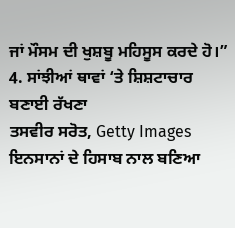ਜਾਂ ਮੌਸਮ ਦੀ ਖੁਸ਼ਬੂ ਮਹਿਸੂਸ ਕਰਦੇ ਹੋ।”
4. ਸਾਂਝੀਆਂ ਥਾਵਾਂ ‘ਤੇ ਸ਼ਿਸ਼ਟਾਚਾਰ ਬਣਾਈ ਰੱਖਣਾ
ਤਸਵੀਰ ਸਰੋਤ, Getty Images
ਇਨਸਾਨਾਂ ਦੇ ਹਿਸਾਬ ਨਾਲ ਬਣਿਆ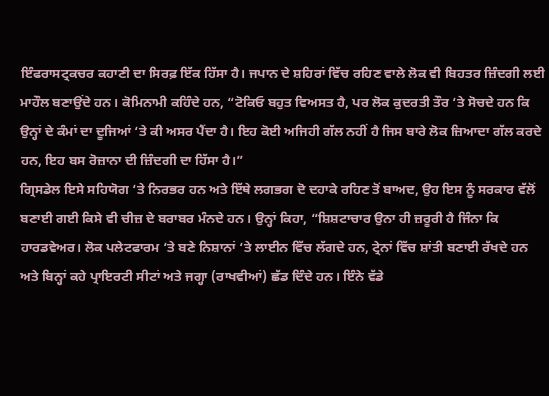ਇੰਫਰਾਸਟ੍ਰਕਚਰ ਕਹਾਣੀ ਦਾ ਸਿਰਫ਼ ਇੱਕ ਹਿੱਸਾ ਹੈ। ਜਪਾਨ ਦੇ ਸ਼ਹਿਰਾਂ ਵਿੱਚ ਰਹਿਣ ਵਾਲੇ ਲੋਕ ਵੀ ਬਿਹਤਰ ਜ਼ਿੰਦਗੀ ਲਈ ਮਾਹੌਲ ਬਣਾਉਂਦੇ ਹਨ। ਕੋਮਿਨਾਮੀ ਕਹਿੰਦੇ ਹਨ, “ਟੋਕਿਓ ਬਹੁਤ ਵਿਅਸਤ ਹੈ, ਪਰ ਲੋਕ ਕੁਦਰਤੀ ਤੌਰ ‘ਤੇ ਸੋਚਦੇ ਹਨ ਕਿ ਉਨ੍ਹਾਂ ਦੇ ਕੰਮਾਂ ਦਾ ਦੂਜਿਆਂ ‘ਤੇ ਕੀ ਅਸਰ ਪੈਂਦਾ ਹੈ। ਇਹ ਕੋਈ ਅਜਿਹੀ ਗੱਲ ਨਹੀਂ ਹੈ ਜਿਸ ਬਾਰੇ ਲੋਕ ਜ਼ਿਆਦਾ ਗੱਲ ਕਰਦੇ ਹਨ, ਇਹ ਬਸ ਰੋਜ਼ਾਨਾ ਦੀ ਜ਼ਿੰਦਗੀ ਦਾ ਹਿੱਸਾ ਹੈ।”
ਗ੍ਰਿਸਡੇਲ ਇਸੇ ਸਹਿਯੋਗ ‘ਤੇ ਨਿਰਭਰ ਹਨ ਅਤੇ ਇੱਥੇ ਲਗਭਗ ਦੋ ਦਹਾਕੇ ਰਹਿਣ ਤੋਂ ਬਾਅਦ, ਉਹ ਇਸ ਨੂੰ ਸਰਕਾਰ ਵੱਲੋਂ ਬਣਾਈ ਗਈ ਕਿਸੇ ਵੀ ਚੀਜ਼ ਦੇ ਬਰਾਬਰ ਮੰਨਦੇ ਹਨ। ਉਨ੍ਹਾਂ ਕਿਹਾ, “ਸ਼ਿਸ਼ਟਾਚਾਰ ਉਨਾ ਹੀ ਜ਼ਰੂਰੀ ਹੈ ਜਿੰਨਾ ਕਿ ਹਾਰਡਵੇਅਰ। ਲੋਕ ਪਲੇਟਫਾਰਮ ‘ਤੇ ਬਣੇ ਨਿਸ਼ਾਨਾਂ ‘ਤੇ ਲਾਈਨ ਵਿੱਚ ਲੱਗਦੇ ਹਨ, ਟ੍ਰੇਨਾਂ ਵਿੱਚ ਸ਼ਾਂਤੀ ਬਣਾਈ ਰੱਖਦੇ ਹਨ ਅਤੇ ਬਿਨ੍ਹਾਂ ਕਹੇ ਪ੍ਰਾਇਰਟੀ ਸੀਟਾਂ ਅਤੇ ਜਗ੍ਹਾ (ਰਾਖਵੀਆਂ) ਛੱਡ ਦਿੰਦੇ ਹਨ। ਇੰਨੇ ਵੱਡੇ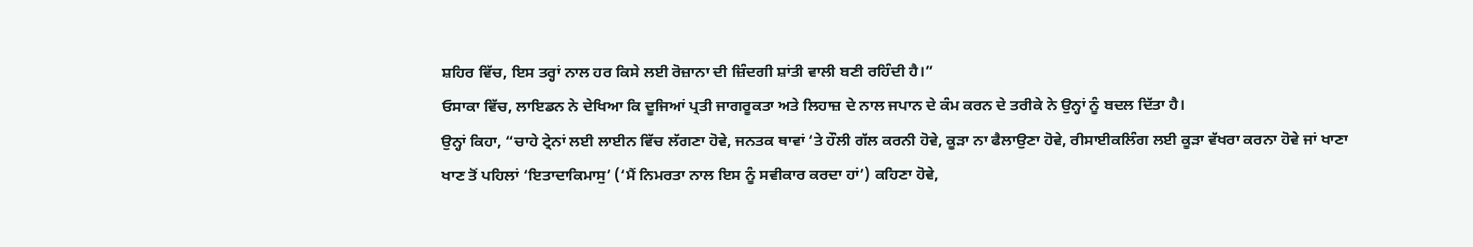ਸ਼ਹਿਰ ਵਿੱਚ, ਇਸ ਤਰ੍ਹਾਂ ਨਾਲ ਹਰ ਕਿਸੇ ਲਈ ਰੋਜ਼ਾਨਾ ਦੀ ਜ਼ਿੰਦਗੀ ਸ਼ਾਂਤੀ ਵਾਲੀ ਬਣੀ ਰਹਿੰਦੀ ਹੈ।”
ਓਸਾਕਾ ਵਿੱਚ, ਲਾਇਡਨ ਨੇ ਦੇਖਿਆ ਕਿ ਦੂਜਿਆਂ ਪ੍ਰਤੀ ਜਾਗਰੂਕਤਾ ਅਤੇ ਲਿਹਾਜ਼ ਦੇ ਨਾਲ ਜਪਾਨ ਦੇ ਕੰਮ ਕਰਨ ਦੇ ਤਰੀਕੇ ਨੇ ਉਨ੍ਹਾਂ ਨੂੰ ਬਦਲ ਦਿੱਤਾ ਹੈ।
ਉਨ੍ਹਾਂ ਕਿਹਾ, “ਚਾਹੇ ਟ੍ਰੇਨਾਂ ਲਈ ਲਾਈਨ ਵਿੱਚ ਲੱਗਣਾ ਹੋਵੇ, ਜਨਤਕ ਥਾਵਾਂ ‘ਤੇ ਹੌਲੀ ਗੱਲ ਕਰਨੀ ਹੋਵੇ, ਕੂੜਾ ਨਾ ਫੈਲਾਉਣਾ ਹੋਵੇ, ਰੀਸਾਈਕਲਿੰਗ ਲਈ ਕੂੜਾ ਵੱਖਰਾ ਕਰਨਾ ਹੋਵੇ ਜਾਂ ਖਾਣਾ ਖਾਣ ਤੋਂ ਪਹਿਲਾਂ ‘ਇਤਾਦਾਕਿਮਾਸੁ’ (‘ਮੈਂ ਨਿਮਰਤਾ ਨਾਲ ਇਸ ਨੂੰ ਸਵੀਕਾਰ ਕਰਦਾ ਹਾਂ’) ਕਹਿਣਾ ਹੋਵੇ,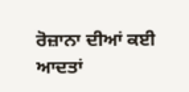ਰੋਜ਼ਾਨਾ ਦੀਆਂ ਕਈ ਆਦਤਾਂ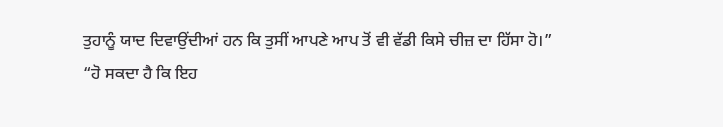ਤੁਹਾਨੂੰ ਯਾਦ ਦਿਵਾਉਂਦੀਆਂ ਹਨ ਕਿ ਤੁਸੀਂ ਆਪਣੇ ਆਪ ਤੋਂ ਵੀ ਵੱਡੀ ਕਿਸੇ ਚੀਜ਼ ਦਾ ਹਿੱਸਾ ਹੋ।”
“ਹੋ ਸਕਦਾ ਹੈ ਕਿ ਇਹ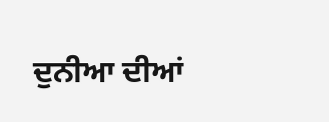ਦੁਨੀਆ ਦੀਆਂ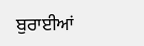ਬੁਰਾਈਆਂ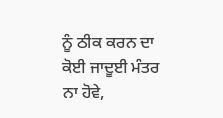ਨੂੰ ਠੀਕ ਕਰਨ ਦਾ ਕੋਈ ਜਾਦੂਈ ਮੰਤਰ ਨਾ ਹੋਵੇ,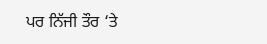ਪਰ ਨਿੱਜੀ ਤੌਰ ‘ਤੇ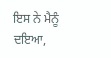ਇਸ ਨੇ ਮੈਨੂੰ ਦਇਆ,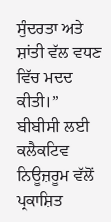ਸੁੰਦਰਤਾ ਅਤੇ ਸ਼ਾਂਤੀ ਵੱਲ ਵਧਣ ਵਿੱਚ ਮਦਦ ਕੀਤੀ।”
ਬੀਬੀਸੀ ਲਈ ਕਲੈਕਟਿਵ ਨਿਊਜ਼ਰੂਮ ਵੱਲੋਂ ਪ੍ਰਕਾਸ਼ਿਤ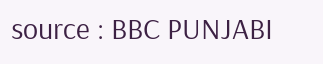source : BBC PUNJABI